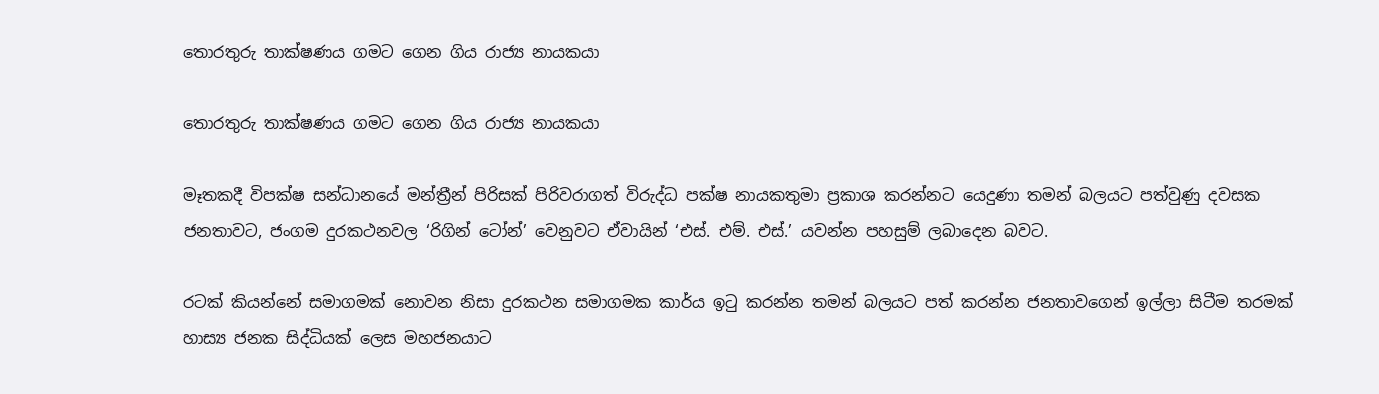තොරතුරු තාක්ෂණය ගමට ගෙන ගිය රාජ්‍ය නායකයා

තොරතුරු තාක්ෂණය ගමට ගෙන ගිය රාජ්‍ය නායකයා

මෑතකදී විපක්ෂ සන්ධානයේ මන්ත්‍රීන් පිරිසක් පිරිවරාගත් විරුද්ධ පක්ෂ නායකතුමා ප්‍රකාශ කරන්නට යෙදුණා තමන් බලයට පත්වුණු දවසක ජනතාවට, ජංගම දුරකථනවල ‘රිගින් ටෝන්’ වෙනුවට ඒවායින් ‘එස්. එම්. එස්.’ යවන්න පහසුම් ලබාදෙන බවට.

රටක් කියන්නේ සමාගමක් නොවන නිසා දුරකථන සමාගමක කාර්ය ඉටු කරන්න තමන් බලයට පත් කරන්න ජනතාවගෙන් ඉල්ලා සිටීම තරමක් හාස්‍ය ජනක සිද්ධියක් ලෙස මහජනයාට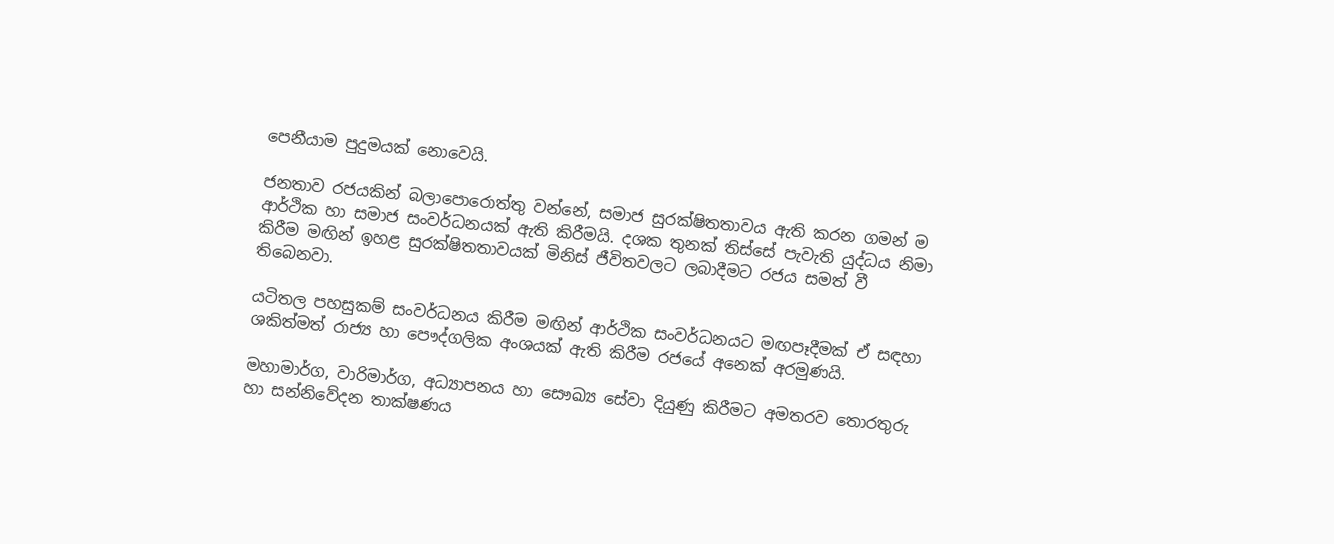පෙනීයාම පුදුමයක් නොවෙයි.

ජනතාව රජයකින් බලාපොරොත්තු වන්නේ, සමාජ සුරක්ෂිතතාවය ඇති කරන ගමන් ම ආර්ථික හා සමාජ සංවර්ධනයක් ඇති කිරීමයි. දශක තුනක් තිස්සේ පැවැති යුද්ධය නිමා කිරීම මඟින් ඉහළ සුරක්ෂිතතාවයක් මිනිස් ජීවිතවලට ලබාදීමට රජය සමත් වී තිබෙනවා.

යටිතල පහසුකම් සංවර්ධනය කිරීම මඟින් ආර්ථික සංවර්ධනයට මඟපෑදීමක් ඒ සඳහා ශකිත්මත් රාජ්‍ය හා පෞද්ගලික අංශයක් ඇති කිරීම රජයේ අනෙක් අරමුණයි.

මහාමාර්ග, වාරිමාර්ග, අධ්‍යාපනය හා සෞඛ්‍ය සේවා දියුණු කිරීමට අමතරව තොරතුරු හා සන්නිවේදන තාක්ෂණය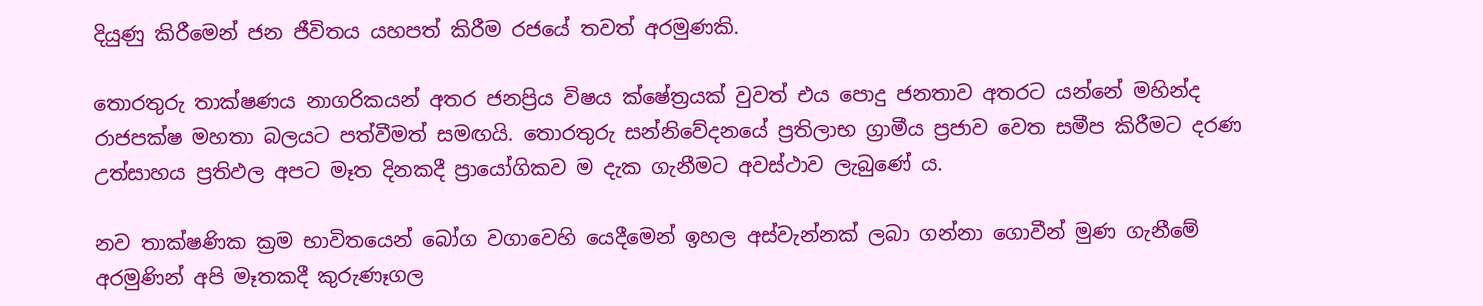දියුණු කිරීමෙන් ජන ජීවිතය යහපත් කිරීම රජයේ තවත් අරමුණකි.

තොරතුරු තාක්ෂණය නාගරිකයන් අතර ජනප්‍රිය විෂය ක්ෂේත්‍රයක් වුවත් එය පොදු ජනතාව අතරට යන්නේ මහින්ද රාජපක්ෂ මහතා බලයට පත්වීමත් සමඟයි. තොරතුරු සන්නිවේදනයේ ප්‍රතිලාභ ග්‍රාමීය ප්‍රජාව වෙත සමීප කිරීමට දරණ උත්සාහය ප්‍රතිඵල අපට මෑත දිනකදී ප්‍රායෝගිකව ම දැක ගැනීමට අවස්ථාව ලැබුණේ ය.

නව තාක්ෂණික ක්‍රම භාවිතයෙන් බෝග වගාවෙහි යෙදීමෙන් ඉහල අස්වැන්නක් ලබා ගන්නා ගොවීන් මුණ ගැනීමේ අරමුණින් අපි මෑතකදී කුරුණෑගල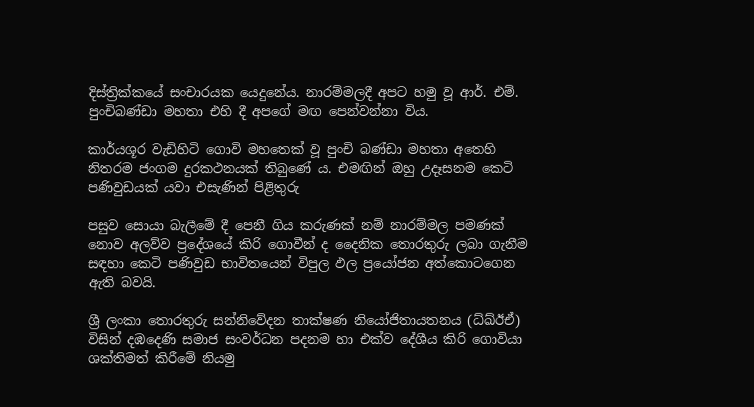දිස්ත්‍රික්කයේ සංචාරයක යෙදුනේය. නාරම්මලදී අපට හමු වූ ආර්. එම්. පුංචිබණ්ඩා මහතා එහි දී අපගේ මඟ පෙන්වන්නා විය.

කාර්යශූර වැඩිහිටි ගොවි මහතෙක් වූ පුංචි බණ්ඩා මහතා අතෙහි නිතරම ජංගම දුරකථනයක් තිබුණේ ය. එමඟින් ඔහු උදෑසනම කෙටි පණිවුඩයක් යවා එසැණින් පිළිතුරු

පසුව සොයා බැලීමේ දී පෙනී ගිය කරුණක් නම් නාරම්මල පමණක් නොව අලව්ව ප්‍රදේශයේ කිරි ගොවීන් ද දෛනික තොරතුරු ලබා ගැනීම සඳහා කෙටි පණිවුඩ භාවිතයෙන් විපුල ඵල ප්‍රයෝජන අත්කොටගෙන ඇති බවයි.

ශ්‍රී ලංකා තොරතුරු සන්නිවේදන තාක්ෂණ නියෝජිතායතනය (ධ්ඛ්ඊඒ) විසින් දඹදෙණි සමාජ සංවර්ධන පදනම හා එක්ව දේශීය කිරි ගොවියා ශක්තිමත් කිරීමේ නියමු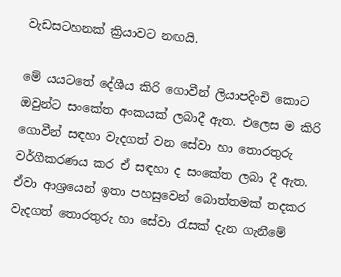වැඩසටහනක් ක්‍රියාවට නඟයි.

මේ යයටතේ දේශීය කිරි ගොවීන් ලියාපදිංචි කොට ඔවුන්ට සංකේත අංකයක් ලබාදී ඇත. එලෙස ම කිරි ගොවීන් සඳහා වැදගත් වන සේවා හා තොරතුරු වර්ගීකරණය කර ඒ සඳහා ද සංකේත ලබා දී ඇත. ඒවා ආශ්‍රයෙන් ඉතා පහසුවෙන් බොත්තමක් තදකර වැදගත් තොරතුරු හා සේවා රැසක් දැන ගැනීමේ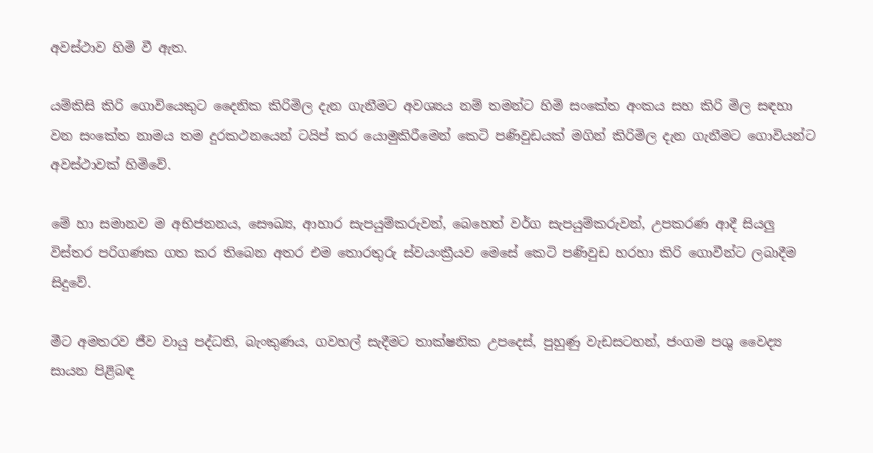අවස්ථාව හිමි වී ඇත.

යම්කිසි කිරි ගොවියෙකුට දෛනික කිරිමිල දැන ගැනීමට අවශ්‍යය නම් තමන්ට හිමි සංකේත අංකය සහ කිරි මිල සඳහා වන සංකේත නාමය තම දුරකථනයෙන් ටයිප් කර යොමුකිරීමෙන් කෙටි පණිවුඩයක් මගින් කිරිමිල දැන ගැනීමට ගොවියන්ට අවස්ථාවක් හිමිවේ.

මේ හා සමානව ම අභිජනනය, සෞඛ්‍ය, ආහාර සැපයුම්කරුවන්, බෙහෙත් වර්ග සැපයුම්කරුවන්, උපකරණ ආදී සියලු විස්තර පරිගණක ගත කර තිබෙන අතර එම තොරතුරු ස්වයංක්‍රීයව මෙසේ කෙටි පණිවුඩ හරහා කිරි ගොවීන්ට ලබාදීම සිදුවේ.

මීට අමතරව ජීව වායු පද්ධති, බැංකුණය, ගවහල් සැදීමට තාක්ෂනික උපදෙස්, පුහුණු වැඩසටහන්, ජංගම පශු වෛද්‍ය සායන පිළිබඳ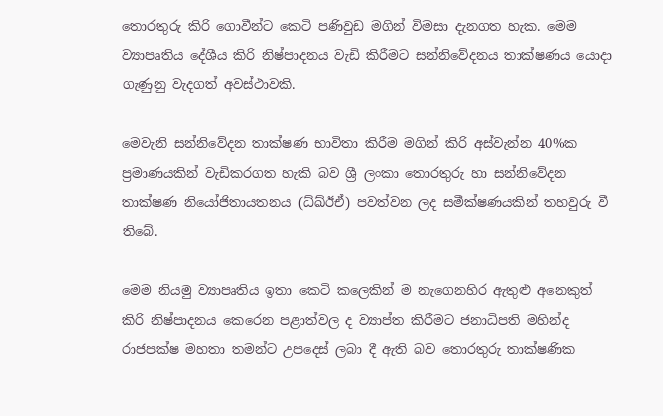තොරතුරු කිරි ගොවීන්ට කෙටි පණිවුඩ මගින් විමසා දැනගත හැක. මෙම ව්‍යාපෘතිය දේශීය කිරි නිෂ්පාදනය වැඩි කිරීමට සන්නිවේදනය තාක්ෂණය යොදා ගැණුනු වැදගත් අවස්ථාවකි.

මෙවැනි සන්නිවේදන තාක්ෂණ භාවිතා කිරීම මගින් කිරි අස්වැන්න 40%ක ප්‍රමාණයකින් වැඩිකරගත හැකි බව ශ්‍රී ලංකා තොරතුරු හා සන්නිවේදන තාක්ෂණ නියෝජිතායතනය (ධ්ඛ්ඊඒ) පවත්වන ලද සමීක්ෂණයකින් තහවුරු වී තිබේ.

මෙම නියමු ව්‍යාපෘතිය ඉතා කෙටි කලෙකින් ම නැගෙනහිර ඇතුළු අනෙකුත් කිරි නිෂ්පාදනය කෙරෙන පළාත්වල ද ව්‍යාප්ත කිරීමට ජනාධිපති මහින්ද රාජපක්ෂ මහතා තමන්ට උපදෙස් ලබා දී ඇති බව තොරතුරු තාක්ෂණික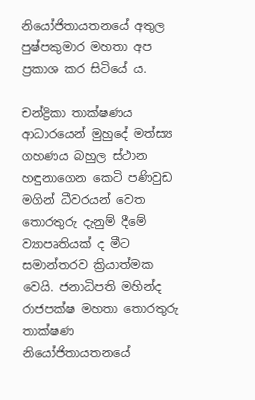නියෝජිතායතනයේ අතුල පුෂ්පකුමාර මහතා අප ප්‍රකාශ කර සිටියේ ය.

චන්ද්‍රිකා තාක්ෂණය ආධාරයෙන් මුහුදේ මත්ස්‍ය ගහණය බහුල ස්ථාන හඳුනාගෙන කෙටි පණිවුඩ මගින් ධීවරයන් වෙත තොරතුරු දැනුම් දීමේ ව්‍යාපෘතියක් ද මීට සමාන්තරව ක්‍රියාත්මක වෙයි. ජනාධිපති මහින්ද රාජපක්ෂ මහතා තොරතුරු තාක්ෂණ නියෝජිතායතනයේ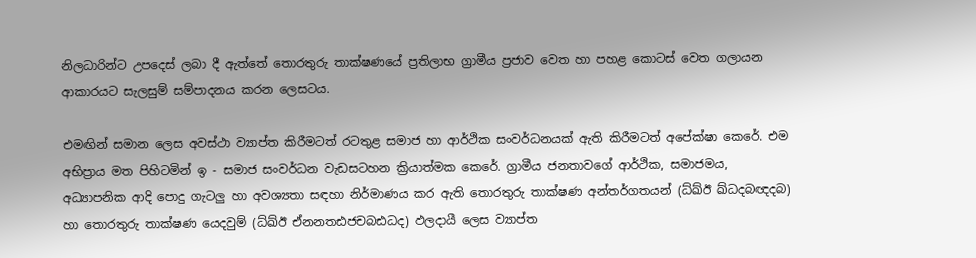නිලධාරින්ට උපදෙස් ලබා දී ඇත්තේ තොරතුරු තාක්ෂණයේ ප්‍රතිලාභ ග්‍රාමීය ප්‍රජාව වෙත හා පහළ කොටස් වෙත ගලායන ආකාරයට සැලසුම් සම්පාදනය කරන ලෙසටය.

එමඟින් සමාන ලෙස අවස්ථා ව්‍යාප්ත කිරීමටත් රටතුළ සමාජ හා ආර්ථික සංවර්ධනයක් ඇති කිරීමටත් අපේක්ෂා කෙරේ. එම අභිප්‍රාය මත පිහිටමින් ඉ - සමාජ සංවර්ධන වැඩසටහන ක්‍රියාත්මක කෙරේ. ග්‍රාමීය ජනතාවගේ ආර්ථික, සමාජමය, අධ්‍යාපනික ආදි පොදු ගැටලු හා අවශ්‍යතා සඳහා නිර්මාණය කර ඇති තොරතුරු තාක්ෂණ අන්තර්ගතයන් (ධ්ඛ්ඊ ඛ්ධදබඥදබ) හා තොරතුරු තාක්ෂණ යෙදවුම් (ධ්ඛ්ඊ ඒනනතඪජචබඪධද) ඵලදායී ලෙස ව්‍යාප්ත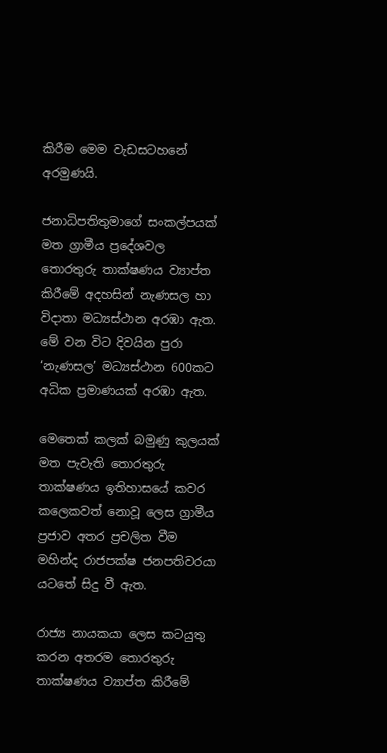කිරීම මෙම වැඩසටහනේ අරමුණයි.

ජනාධිපතිතුමාගේ සංකල්පයක් මත ග්‍රාමීය ප්‍රදේශවල තොරතුරු තාක්ෂණය ව්‍යාප්ත කිරීමේ අදහසින් නැණසල හා විදාතා මධ්‍යස්ථාන අරඹා ඇත. මේ වන විට දිවයින පුරා ‘නැණසල’ මධ්‍යස්ථාන 600කට අධික ප්‍රමාණයක් අරඹා ඇත.

මෙතෙක් කලක් බමුණු කුලයක් මත පැවැති තොරතුරු තාක්ෂණය ඉතිහාසයේ කවර කලෙකවත් නොවූ ලෙස ග්‍රාමීය ප්‍රජාව අතර ප්‍රචලිත වීම මහින්ද රාජපක්ෂ ජනපතිවරයා යටතේ සිදු වී ඇත.

රාජ්‍ය නායකයා ලෙස කටයුතු කරන අතරම තොරතුරු තාක්ෂණය ව්‍යාප්ත කිරීමේ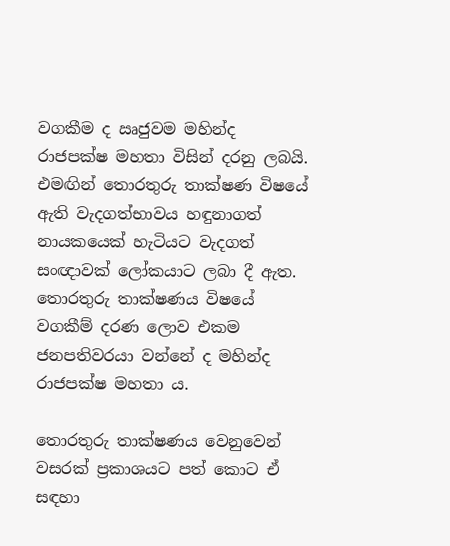වගකීම ද ඍජුවම මහින්ද රාජපක්ෂ මහතා විසින් දරනු ලබයි. එමඟින් තොරතුරු තාක්ෂණ විෂයේ ඇති වැදගත්භාවය හඳුනාගත් නායකයෙක් හැටියට වැදගත් සංඥාවක් ලෝකයාට ලබා දී ඇත. තොරතුරු තාක්ෂණය විෂයේ වගකීම් දරණ ලොව එකම ජනපතිවරයා වන්නේ ද මහින්ද රාජපක්ෂ මහතා ය.

තොරතුරු තාක්ෂණය වෙනුවෙන් වසරක් ප්‍රකාශයට පත් කොට ඒ සඳහා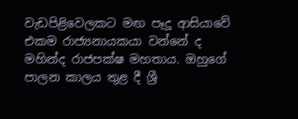වැඩපිළිවෙලකට මඟ පෑදූ ආසියාවේ එකම රාජ්‍යනායකයා වන්නේ ද මහින්ද රාජපක්ෂ මහතාය. ඔහුගේ පාලන කාලය තුළ දී ශ්‍රී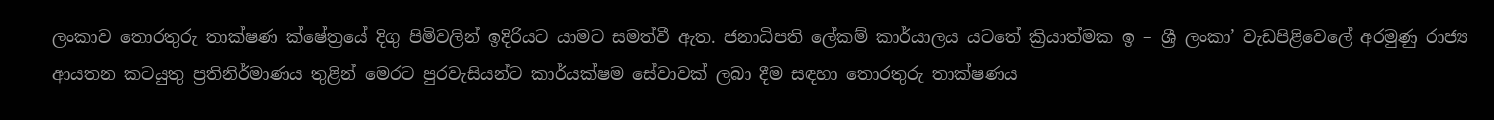ලංකාව තොරතුරු තාක්ෂණ ක්ෂේත්‍රයේ දිගු පිමිවලින් ඉදිරියට යාමට සමත්වී ඇත. ජනාධිපති ලේකම් කාර්යාලය යටතේ ක්‍රියාත්මක ඉ – ශ්‍රී ලංකා’ වැඩපිළිවෙලේ අරමුණු රාජ්‍ය ආයතන කටයුතු ප්‍රතිනිර්මාණය තුළින් මෙරට පුරවැසියන්ට කාර්යක්ෂම සේවාවක් ලබා දීම සඳහා තොරතුරු තාක්ෂණය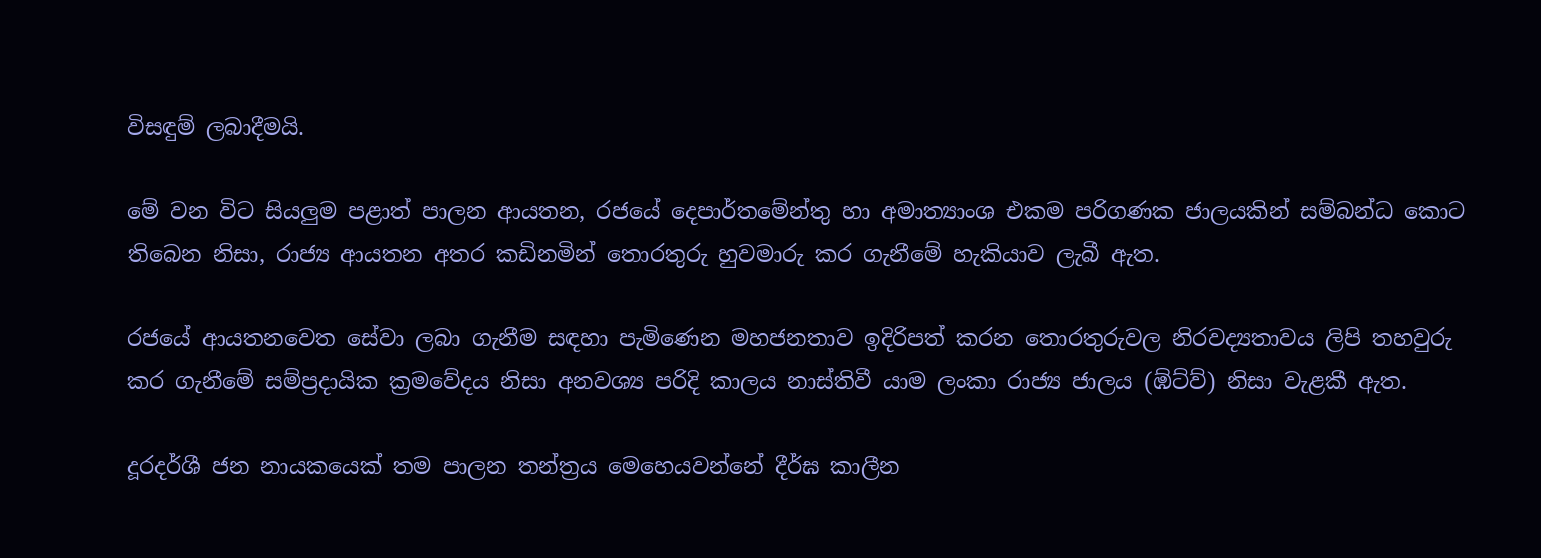විසඳුම් ලබාදීමයි.

මේ වන විට සියලුම පළාත් පාලන ආයතන, රජයේ දෙපාර්තමේන්තු හා අමාත්‍යාංශ එකම පරිගණක ජාලයකින් සම්බන්ධ කොට තිබෙන නිසා, රාජ්‍ය ආයතන අතර කඩිනමින් තොරතුරු හුවමාරු කර ගැනීමේ හැකියාව ලැබී ඇත.

රජයේ ආයතනවෙත සේවා ලබා ගැනීම සඳහා පැමිණෙන මහජනතාව ඉදිරිපත් කරන තොරතුරුවල නිරවද්‍යතාවය ලිපි තහවුරු කර ගැනීමේ සම්ප්‍රදායික ක්‍රමවේදය නිසා අනවශ්‍ය පරිදි කාලය නාස්තිවී යාම ලංකා රාජ්‍ය ජාලය (ඹ්ට්ව්) නිසා වැළකී ඇත.

දූරදර්ශී ජන නායකයෙක් තම පාලන තන්ත්‍රය මෙහෙයවන්නේ දීර්ඝ කාලීන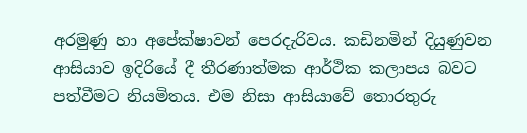අරමුණු හා අපේක්ෂාවන් පෙරදැරිවය. කඩිනමින් දියුණුවන ආසියාව ඉදිරියේ දී තීරණාත්මක ආර්ථික කලාපය බවට පත්වීමට නියමිතය. එම නිසා ආසියාවේ තොරතුරු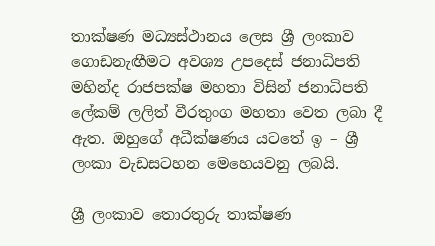තාක්ෂණ මධ්‍යස්ථානය ලෙස ශ්‍රී ලංකාව ගොඩනැඟීමට අවශ්‍ය උපදෙස් ජනාධිපති මහින්ද රාජපක්ෂ මහතා විසින් ජනාධිපති ලේකම් ලලිත් වීරතුංග මහතා වෙත ලබා දී ඇත. ඔහුගේ අධීක්ෂණය යටතේ ඉ – ශ්‍රී ලංකා වැඩසටහන මෙහෙයවනු ලබයි.

ශ්‍රී ලංකාව තොරතුරු තාක්ෂණ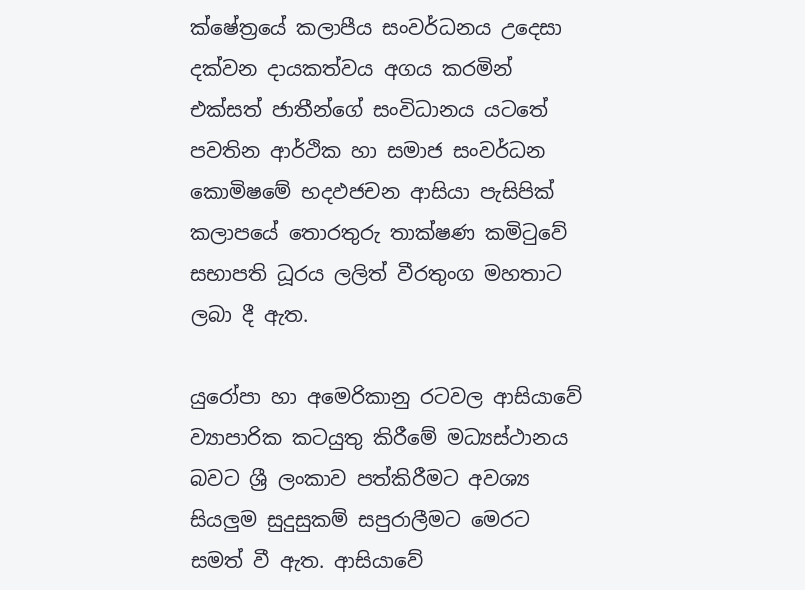ක්ෂේත්‍රයේ කලාපීය සංවර්ධනය උදෙසා දක්වන දායකත්වය අගය කරමින් එක්සත් ජාතීන්ගේ සංවිධානය යටතේ පවතින ආර්ථික හා සමාජ සංවර්ධන කොමිෂමේ භදඵජචන ආසියා පැසිපික් කලාපයේ තොරතුරු තාක්ෂණ කමිටුවේ සභාපති ධූරය ලලිත් වීරතුංග මහතාට ලබා දී ඇත.

යුරෝපා හා අමෙරිකානු රටවල ආසියාවේ ව්‍යාපාරික කටයුතු කිරීමේ මධ්‍යස්ථානය බවට ශ්‍රී ලංකාව පත්කිරීමට අවශ්‍ය සියලුම සුදුසුකම් සපුරාලීමට මෙරට සමත් වී ඇත. ආසියාවේ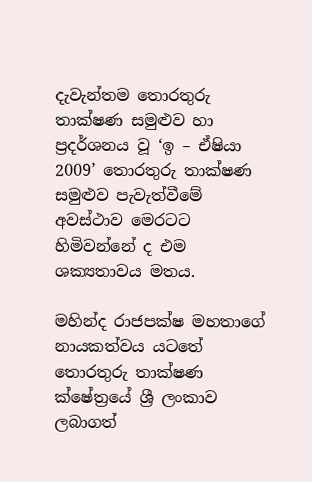දැවැන්තම තොරතුරු තාක්ෂණ සමුළුව හා ප්‍රදර්ශනය වූ ‘ඉ – ඒෂියා 2009’ තොරතුරු තාක්ෂණ සමුළුව පැවැත්වීමේ අවස්ථාව මෙරටට හිමිවන්නේ ද එම ශක්‍යතාවය මතය.

මහින්ද රාජපක්ෂ මහතාගේ නායකත්වය යටතේ තොරතුරු තාක්ෂණ ක්ෂේත්‍රයේ ශ්‍රී ලංකාව ලබාගත්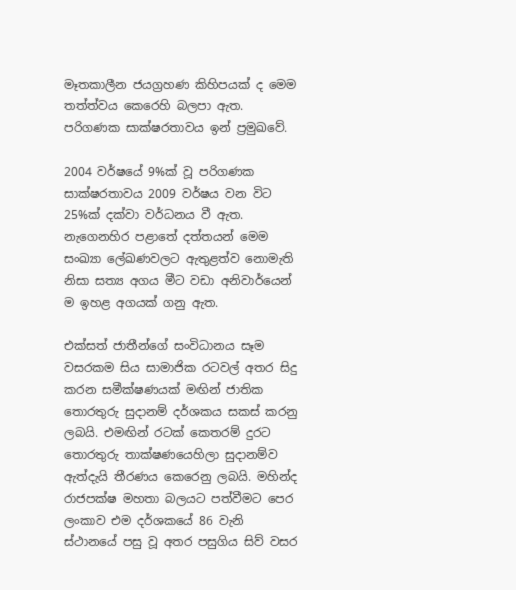මෑතකාලීන ජයග්‍රහණ කිහිපයක් ද මෙම තත්ත්වය කෙරෙහි බලපා ඇත. පරිගණක සාක්ෂරතාවය ඉන් ප්‍රමුඛවේ.

2004 වර්ෂයේ 9%ක් වූ පරිගණක සාක්ෂරතාවය 2009 වර්ෂය වන විට 25%ක් දක්වා වර්ධනය වී ඇත. නැගෙනහිර පළාතේ දත්තයන් මෙම සංඛ්‍යා ලේඛණවලට ඇතුළත්ව නොමැති නිසා සත්‍ය අගය මීට වඩා අනිවාර්යෙන් ම ඉහළ අගයක් ගනු ඇත.

එක්සත් ජාතීන්ගේ සංවිධානය සෑම වසරකම සිය සාමාජික රටවල් අතර සිදු කරන සමීක්ෂණයක් මඟින් ජාතික තොරතුරු සුදානම් දර්ශකය සකස් කරනු ලබයි. එමඟින් රටක් කෙතරම් දුරට තොරතුරු තාක්ෂණයෙහිලා සුදානම්ව ඇත්දැයි තීරණය කෙරෙනු ලබයි. මහින්ද රාජපක්ෂ මහතා බලයට පත්වීමට පෙර ලංකාව එම දර්ශකයේ 86 වැනි ස්ථානයේ පසු වූ අතර පසුගිය සිව් වසර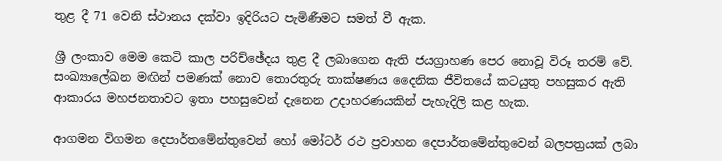තුළ දී 71 වෙනි ස්ථානය දක්වා ඉදිරියට පැමිණීමට සමත් වී ඇක.

ශ්‍රී ලංකාව මෙම කෙටි කාල පරිච්ඡේදය තුළ දී ලබාගෙන ඇති ජයග්‍රාහණ පෙර නොවූ විරූ තරම් වේ. සංඛ්‍යාලේඛන මඟින් පමණක් නොව තොරතුරු තාක්ෂණය දෛනික ජීවිතයේ කටයුතු පහසුකර ඇති ආකාරය මහජනතාවට ඉතා පහසුවෙන් දැනෙන උදාහරණයකින් පැහැදිලි කළ හැක.

ආගමන විගමන දෙපාර්තමේන්තුවෙන් හෝ මෝටර් රථ ප්‍රවාහන දෙපාර්තමේන්තුවෙන් බලපත්‍රයක් ලබා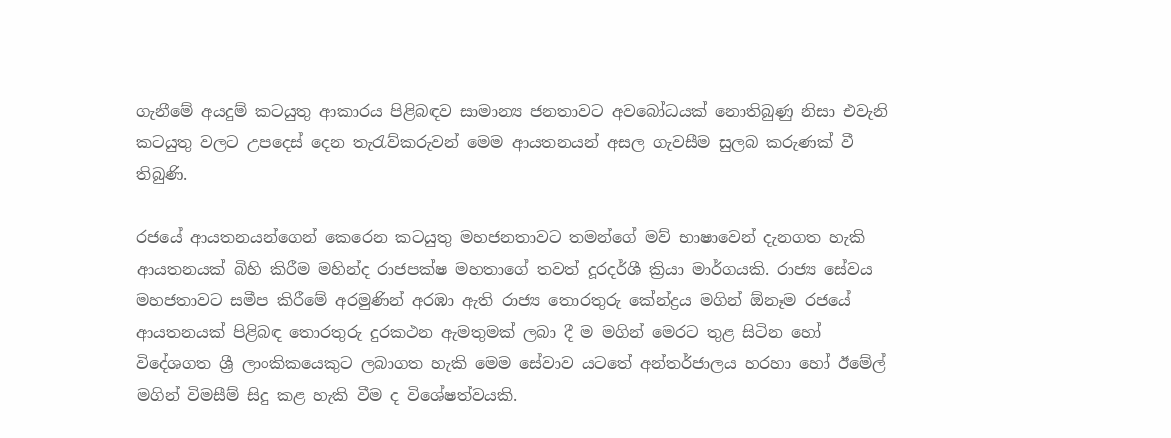ගැනීමේ අයදුම් කටයුතු ආකාරය පිළිබඳව සාමාන්‍ය ජනතාවට අවබෝධයක් නොතිබුණු නිසා එවැනි කටයුතු වලට උපදෙස් දෙන තැරැව්කරුවන් මෙම ආයතනයන් අසල ගැවසීම සුලබ කරුණක් වී තිබුණි.

රජයේ ආයතනයන්ගෙන් කෙරෙන කටයුතු මහජනතාවට තමන්ගේ මව් භාෂාවෙන් දැනගත හැකි ආයතනයක් බිහි කිරීම මහින්ද රාජපක්ෂ මහතාගේ තවත් දූරදර්ශී ක්‍රියා මාර්ගයකි. රාජ්‍ය සේවය මහජතාවට සමීප කිරීමේ අරමුණින් අරඹා ඇති රාජ්‍ය තොරතුරු කේන්ද්‍රය මගින් ඕනෑම රජයේ ආයතනයක් පිළිබඳ තොරතුරු දුරකථන ඇමතුමක් ලබා දී ම මගින් මෙරට තුළ සිටින හෝ විදේශගත ශ්‍රී ලාංකිකයෙකුට ලබාගත හැකි මෙම සේවාව යටතේ අන්තර්ජාලය හරහා හෝ ඊමේල් මගින් විමසීම් සිදු කළ හැකි වීම ද විශේෂත්වයකි.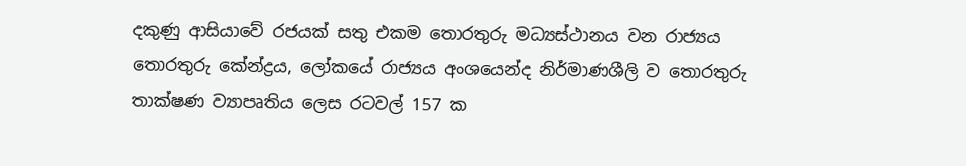දකුණු ආසියාවේ රජයක් සතු එකම තොරතුරු මධ්‍යස්ථානය වන රාජ්‍යය තොරතුරු කේන්ද්‍රය, ලෝකයේ රාජ්‍යය අංශයෙන්ද නිර්මාණශීලි ව තොරතුරු තාක්ෂණ ව්‍යාපෘතිය ලෙස රටවල් 157 ක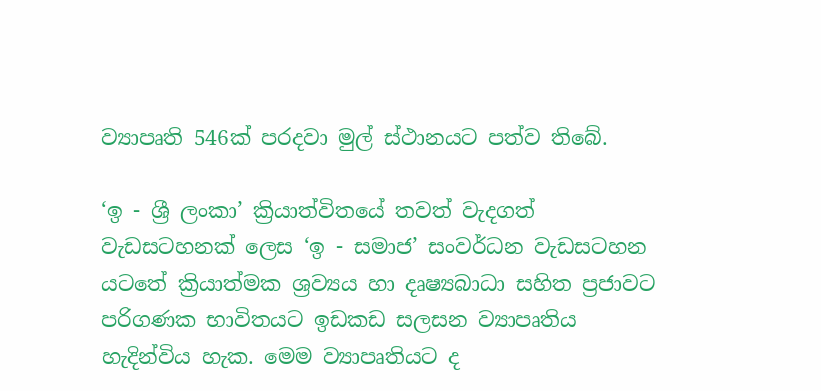ව්‍යාපෘති 546ක් පරදවා මුල් ස්ථානයට පත්ව තිබේ.

‘ඉ - ශ්‍රී ලංකා’ ක්‍රියාත්විතයේ තවත් වැදගත් වැඩසටහනක් ලෙස ‘ඉ - සමාජ’ සංවර්ධන වැඩසටහන යටතේ ක්‍රියාත්මක ශ්‍රව්‍යය හා දෘෂ්‍යබාධා සහිත ප්‍රජාවට පරිගණක භාවිතයට ඉඩකඩ සලසන ව්‍යාපෘතිය හැදින්විය හැක. මෙම ව්‍යාපෘතියට ද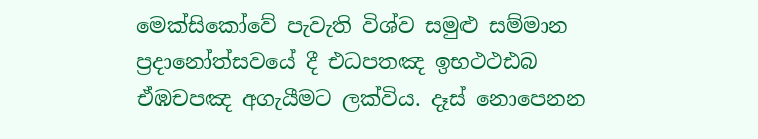මෙක්සිකෝවේ පැවැති විශ්ව සමුළු සම්මාන ප්‍රදානෝත්සවයේ දී එධපතඤ ඉභථථඪබ ඒඹචපඤ අගැයීමට ලක්විය. දෑස් නොපෙනන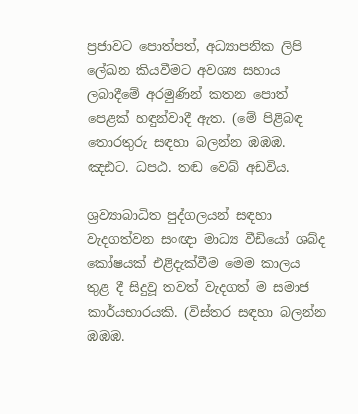ප්‍රජාවට පොත්පත්, අධ්‍යාපනික ලිපි ලේඛන කියවීමට අවශ්‍ය සහාය ලබාදීමේ අරමුණින් කතන පොත් පෙළක් හඳුන්වාදී ඇත. (මේ පිළිබඳ තොරතුරු සඳහා බලන්න ඹඹඹ. ඤඪට. ධපඨ. තඬ වෙබ් අඩවිය.

ශ්‍රව්‍යාබාධිත පුද්ගලයන් සඳහා වැදගත්වන සංඥා මාධ්‍ය වීඩියෝ ශබ්ද කෝෂයක් එළිදැක්වීම මෙම කාලය තුළ දී සිදුවූ තවත් වැදගත් ම සමාජ කාර්යභාරයකි. (විස්තර සඳහා බලන්න ඹඹඹ.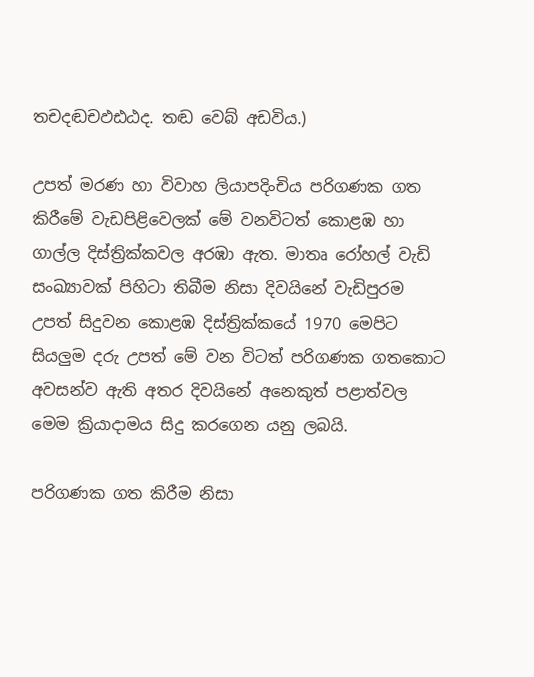තචදඬචඵඪඨද. තඬ වෙබ් අඩවිය.)

උපත් මරණ හා විවාහ ලියාපදිංචිය පරිගණක ගත කිරීමේ වැඩපිළිවෙලක් මේ වනවිටත් කොළඹ හා ගාල්ල දිස්ත්‍රික්කවල අරඹා ඇත. මාතෘ රෝහල් වැඩි සංඛ්‍යාවක් පිහිටා තිබීම නිසා දිවයිනේ වැඩිපුරම උපත් සිදුවන කොළඹ දිස්ත්‍රික්කයේ 1970 මෙපිට සියලුම දරු උපත් මේ වන විටත් පරිගණක ගතකොට අවසන්ව ඇති අතර දිවයිනේ අනෙකුත් පළාත්වල මෙම ක්‍රියාදාමය සිදු කරගෙන යනු ලබයි.

පරිගණක ගත කිරීම නිසා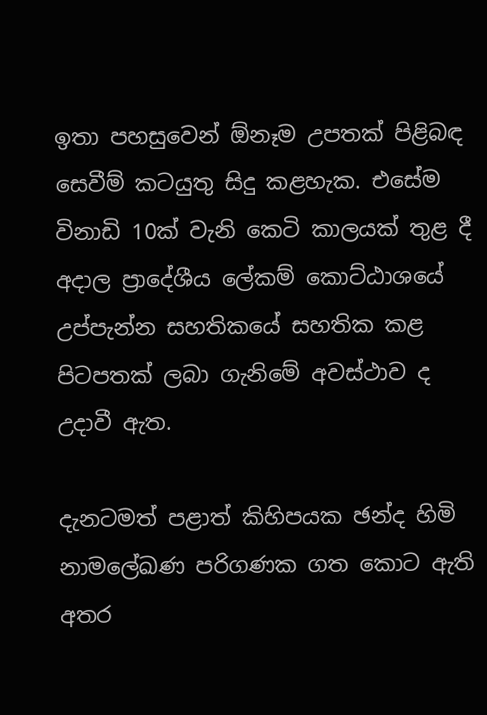ඉතා පහසුවෙන් ඕනෑම උපතක් පිළිබඳ සෙවීම් කටයුතු සිදු කළහැක. එසේම විනාඩි 10ක් වැනි කෙටි කාලයක් තුළ දී අදාල ප්‍රාදේශීය ලේකම් කොට්ඨාශයේ උප්පැන්න සහතිකයේ සහතික කළ පිටපතක් ලබා ගැනිමේ අවස්ථාව ද උදාවී ඇත.

දැනටමත් පළාත් කිහිපයක ඡන්ද හිමි නාමලේඛණ පරිගණක ගත කොට ඇති අතර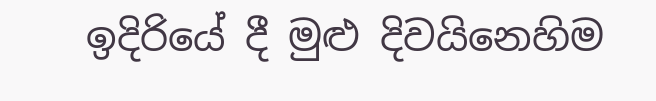ඉදිරියේ දී මුළු දිවයිනෙහිම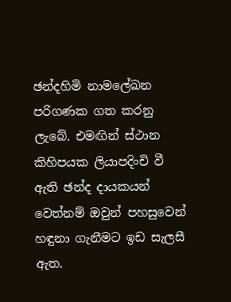ඡන්දහිමි නාමලේඛන පරිගණක ගත කරනු ලැබේ. එමඟින් ස්ථාන කිහිපයක ලියාපදිංචි වී ඇති ඡන්ද දායකයන් වෙත්නම් ඔවුන් පහසුවෙන් හඳුනා ගැනීමට ඉඩ සැලසී ඇත.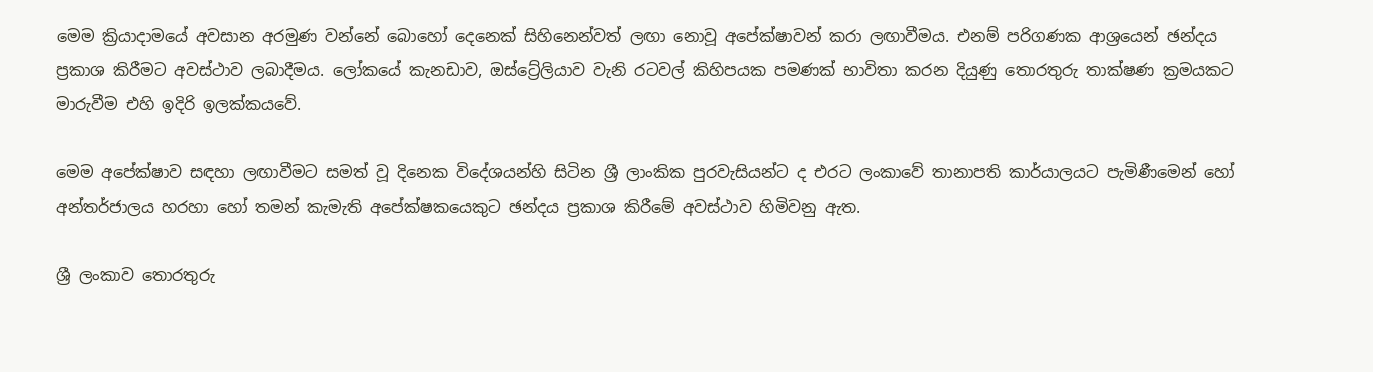මෙම ක්‍රියාදාමයේ අවසාන අරමුණ වන්නේ බොහෝ දෙනෙක් සිහිනෙන්වත් ලඟා නොවූ අපේක්ෂාවන් කරා ලඟාවීමය. එනම් පරිගණක ආශ්‍රයෙන් ඡන්දය ප්‍රකාශ කිරීමට අවස්ථාව ලබාදීමය. ලෝකයේ කැනඩාව, ඔස්ට්‍රේලියාව වැනි රටවල් කිහිපයක පමණක් භාවිතා කරන දියුණු තොරතුරු තාක්ෂණ ක්‍රමයකට මාරුවීම එහි ඉදිරි ඉලක්කයවේ.

මෙම අපේක්ෂාව සඳහා ලඟාවීමට සමත් වූ දිනෙක විදේශයන්හි සිටින ශ්‍රී ලාංකික පුරවැසියන්ට ද එරට ලංකාවේ තානාපති කාර්යාලයට පැමිණීමෙන් හෝ අන්තර්ජාලය හරහා හෝ තමන් කැමැති අපේක්ෂකයෙකුට ඡන්දය ප්‍රකාශ කිරීමේ අවස්ථාව හිමිවනු ඇත.

ශ්‍රී ලංකාව තොරතුරු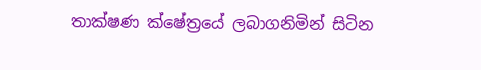තාක්ෂණ ක්ෂේත්‍රයේ ලබාගනිමින් සිටින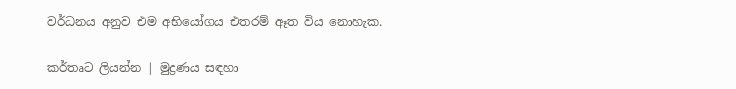වර්ධනය අනුව එම අභියෝගය එතරම් ඈත විය නොහැක.

කර්තෘට ලියන්න | මුද්‍රණය සඳහා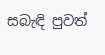සබැඳි පුවත්